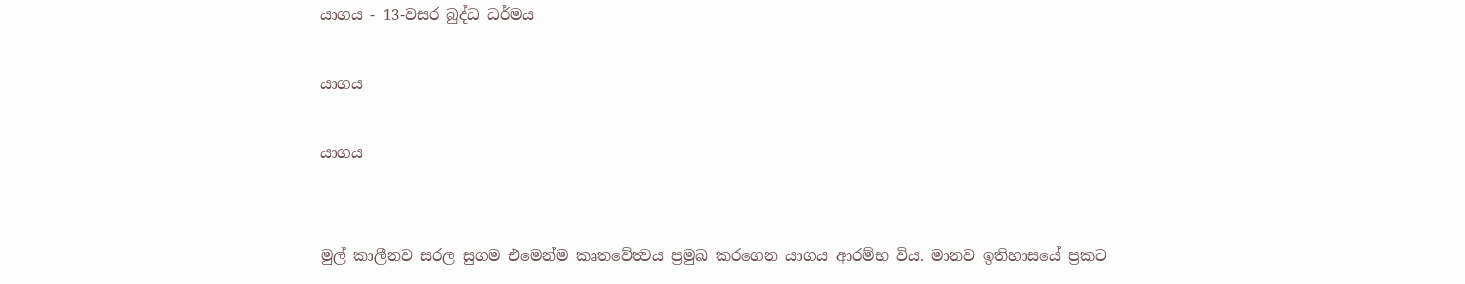යාගය - 13-වසර බුද්ධ ධර්මය

යාගය

යාගය


මුල් කාලීනව සරල සුගම එමෙන්ම කෘතවේත්‍වය ප්‍රමුඛ කරගෙන යාගය ආරම්භ විය. මානව ඉතිහාසයේ ප්‍රකට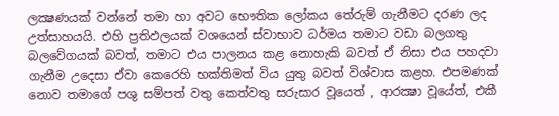ලක්‍ෂණයක් වන්නේ තමා හා අවට භෞතික ලෝකය තේරුම් ගැනීමට දරණ ලද උත්සාහයයි. එහි ප්‍රතිඵලයක් වශයෙන් ස්වාභාව ධර්මය තමාට වඩා බලගතු බලවේගයක් බවත්, තමාට එය පාලනය කළ නොහැකි බවත් ඒ නිසා එය පහදවා ගැනීම උදෙසා ඒවා කෙරෙහි භක්තිමත් විය යුතු බවත් විශ්වාස කළහ. එපමණක් නොව තමාගේ පශු සම්පත් වතු කෙත්වතු සරුසාර වූයෙත් , ආරක්‍ෂා වූයේත්, එකී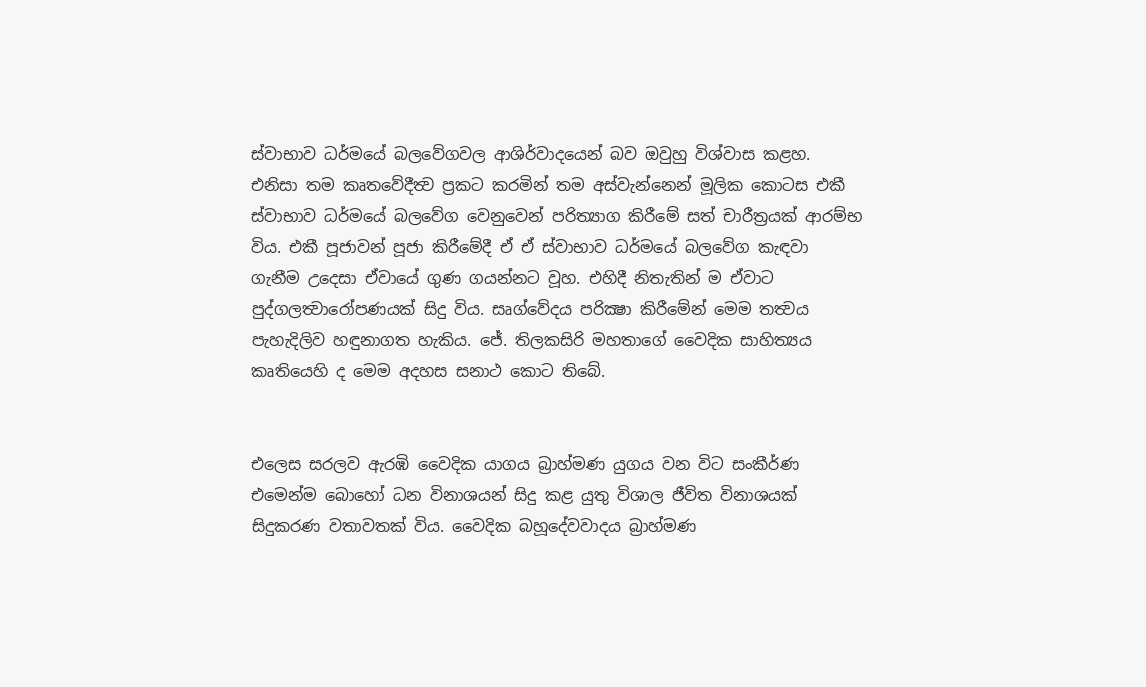ස්වාභාව ධර්මයේ බලවේගවල ආශිර්වාදයෙන් බව ඔවුහු විශ්වාස කළහ. එනිසා තම කෘතවේදීත්‍ව ප්‍රකට කරමින් තම අස්වැන්නෙන් මූලික කොටස එකී ස්වාභාව ධර්මයේ බලවේග වෙනුවෙන් පරිත්‍යාග කිරීමේ සත් චාරීත්‍රයක් ආරම්භ විය. එකී පූජාවන් පූජා කිරීමේදී ඒ ඒ ස්වාභාව ධර්මයේ බලවේග කැඳවා ගැනීම උදෙසා ඒවායේ ගුණ ගයන්නට වූහ. එහිදී නිතැතින් ම ඒවාට පුද්ගලත්‍වාරෝපණයක් සිදු විය. සෘග්වේදය පරික්‍ෂා කිරීමේන් මෙම තත්‍වය පැහැදිලිව හඳුනාගත හැකිය. ජේ. තිලකසිරි මහතාගේ වෛදික සාහිත්‍යය කෘතියෙහි ද මෙම අදහස සනාථ කොට තිබේ.


එලෙස සරලව ඇරඹි වෛදික යාගය බ්‍රාහ්මණ යුගය වන විට සංකීර්ණ එමෙන්ම බොහෝ ධන විනාශයන් සිදු කළ යුතු විශාල ජීවිත විනාශයක් සිදුකරණ වතාවතක් විය. වෛදික බහූදේවවාදය බ්‍රාහ්මණ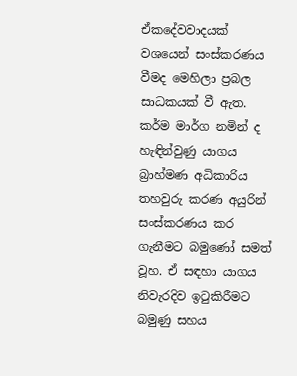ඒකදේවවාදයක් වශයෙන් සංස්කරණය වීමද මෙහිලා ප්‍රබල සාධකයක් වී ඇත. කර්ම මාර්ග නමින් ද හැඳින්වුණු යාගය බ්‍රාහ්මණ අධිකාරිය තහවුරු කරණ අයුරින් සංස්කරණය කර ගැනීමට බමුණෝ සමත් වූහ. ඒ සඳහා යාගය නිවැරදිව ඉටුකිරීමට බමුණු සහය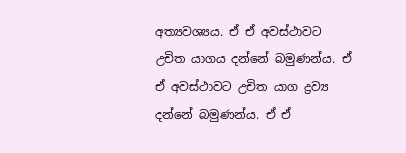අත්‍යවශ්‍යය. ඒ ඒ අවස්ථාවට උචිත යාගය දන්නේ බමුණන්ය. ඒ ඒ අවස්ථාවට උචිත යාග ද්‍රව්‍ය දන්නේ බමුණන්ය. ඒ ඒ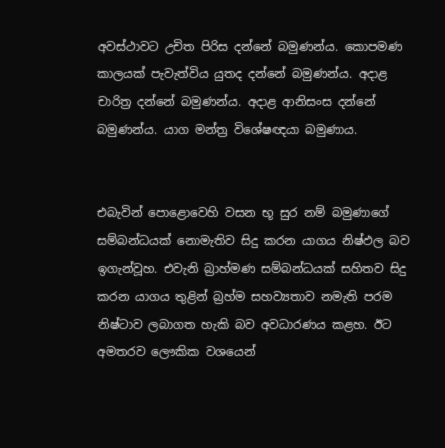අවස්ථාවට උචිත පිරිස දන්නේ බමුණන්ය. කොපමණ කාලයක් පැවැත්විය යුතද දන්නේ බමුණන්ය. අදාළ චාරිත්‍ර දන්නේ බමුණන්ය. අදාළ ආනිසංස දන්නේ බමුණන්ය. යාග මන්ත්‍ර විශේෂඥයා බමුණාය.


එබැවින් පොළොවෙහි වසන භූ සුර නම් බමුණාගේ සම්බන්ධයක් නොමැතිව සිදු කරන යාගය නිෂ්ඵල බව ඉගැන්වූහ. එවැනි බ්‍රාහ්මණ සම්බන්ධයක් සහිතව සිදු කරන යාගය තුළින් බ්‍රහ්ම සහව්‍යතාව නමැති පරම නිෂ්ටාව ලබාගත හැකි බව අවධාරණය කළහ. ඊට අමතරව ලෞකික වශයෙන්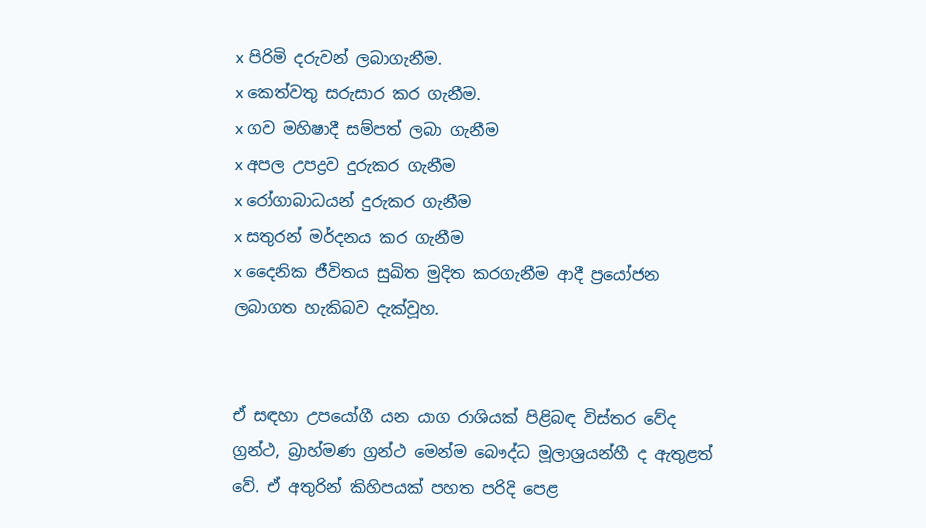x පිරිමි දරුවන් ලබාගැනීම.
x කෙත්වතු සරුසාර කර ගැනීම.
x ගව මහිෂාදී සම්පත් ලබා ගැනීම
x අපල උපද්‍රව දුරුකර ගැනීම
x රෝගාබාධයන් දුරුකර ගැනීම
x සතුරන් මර්දනය කර ගැනීම
x දෛනික ජීවිතය සුඛිත මුදිත කරගැනීම ආදී ප්‍රයෝජන ලබාගත හැකිබව දැක්වූහ.


ඒ සඳහා උපයෝගී යන යාග රාශියක් පිළිබඳ විස්තර වේද ග්‍රන්ථ, බ්‍රාහ්මණ ග්‍රන්ථ මෙන්ම බෞද්ධ මූලාශ්‍රයන්හී ද ඇතුළත් වේ. ඒ අතුරින් කිහිපයක් පහත පරිදි පෙළ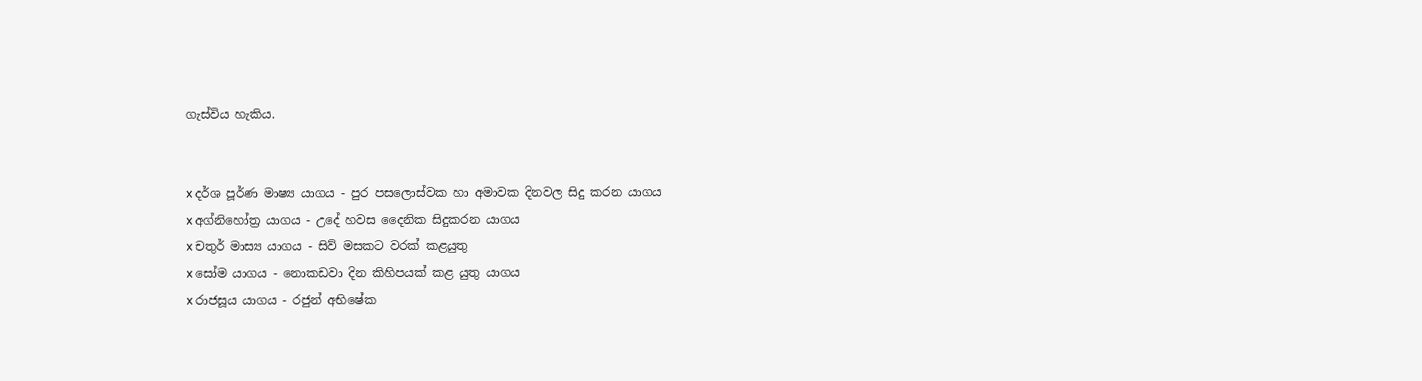ගැස්විය හැකිය.


x දර්ශ පූර්ණ මාෂ්‍ය යාගය - පුර පසලොස්වක හා අමාවක දිනවල සිදු කරන යාගය
x අග්නිහෝත්‍ර යාගය - උදේ හවස දෛනික සිදුකරන යාගය
x චතුර් මාස්‍ය යාගය - සිව් මසකට වරක් කළයුතු
x සෝම යාගය - නොකඩවා දින කිහිපයක් කළ යුතු යාගය
x රාජසූය යාගය - රජුන් අභිෂේක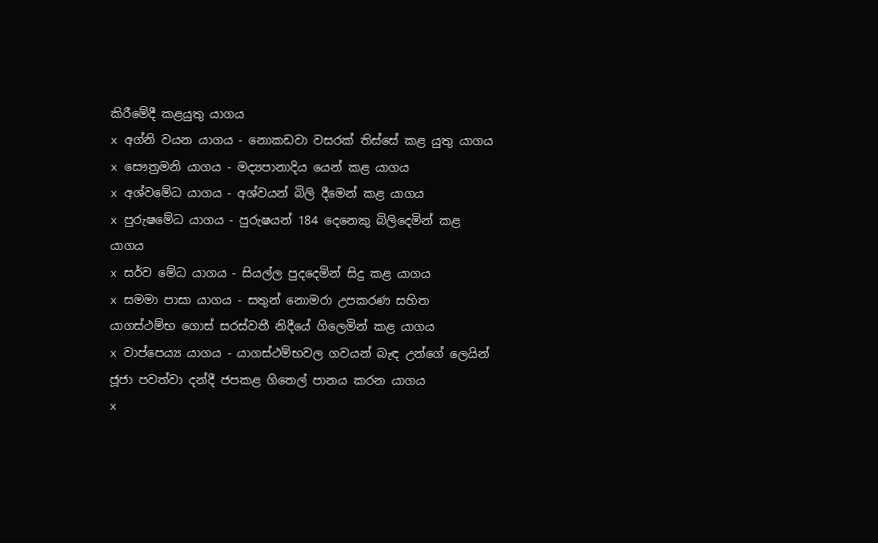කිරීමේදී කළයුතු යාගය
x අග්නි වයන යාගය - නොකඩවා වසරක් තිස්සේ කළ යුතු යාගය
x සෞත්‍රමනි යාගය - මද්‍යපානාදිය යෙන් කළ යාගය
x අශ්වමේධ යාගය - අශ්වයන් බිලි දීමෙන් කළ යාගය
x පුරුෂමේධ යාගය - පුරුෂයන් 184 දෙනෙකු බිලිදෙමින් කළ යාගය
x සර්ව මේධ යාගය - සියල්ල පුදදෙමින් සිදු කළ යාගය
x සමමා පාසා යාගය - සතුන් නොමරා උපකරණ සහිත යාගස්ථම්භ ගොස් සරස්වතී නිදීයේ ගිලෙමින් කළ යාගය
x වාප්පෙය්‍ය යාගය - යාගස්ථම්භවල ගවයන් බැඳ උන්ගේ ලෙයින් ජූජා පවත්වා දන්දී ජපකළ ගිතෙල් පානය කරන යාගය
x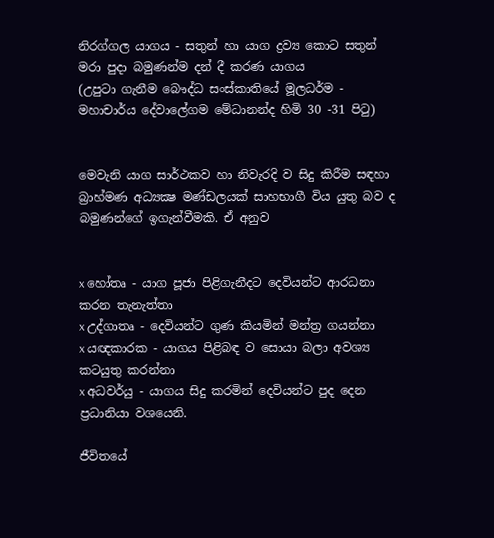නිරග්ගල යාගය - සතුන් හා යාග ද්‍රව්‍ය කොට සතුන් මරා පුදා බමුණන්ම දන් දී කරණ යාගය
(උපුටා ගැනීම බෞද්ධ සංස්කාතියේ මූලධර්ම - මහාචාර්ය දේවාලේගම මේධානන්ද හිමි 30 -31 පිටු)


මෙවැනි යාග සාර්ථකව හා නිවැරදි ව සිදු කිරීම සඳහා බ්‍රාහ්මණ අධ්‍යක්‍ෂ මණ්ඩලයක් සාහභාගී විය යුතු බව ද බමුණන්ගේ ඉගැන්වීමකි. ඒ අනුව


x හෝතෘ - යාග පූජා පිළිගැනීදට දෙවියන්ට ආරධනා කරන තැනැත්තා
x උද්ගාතෘ - දෙවියන්ට ගුණ කියමින් මන්ත්‍ර ගයන්නා
x යඥකාරක - යාගය පිළිබඳ ව සොයා බලා අවශ්‍ය කටයුතු කරන්නා
x අධවර්යු - යාගය සිදු කරමින් දෙවියන්ට පුද දෙන ප්‍රධානියා වශයෙනි.

ජීවිතයේ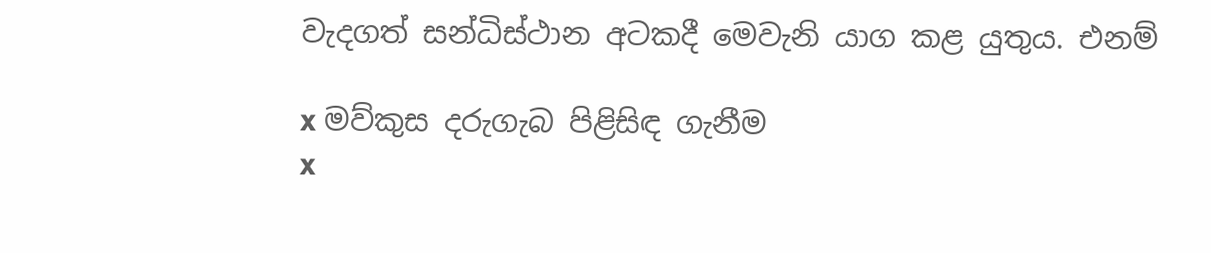වැදගත් සන්ධිස්ථාන අටකදී මෙවැනි යාග කළ යුතුය. එනම්

x මව්කුස දරුගැබ පිළිසිඳ ගැනීම
x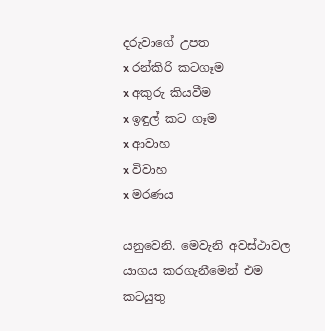දරුවාගේ උපත
x රන්කිරි කටගෑම
x අකුරු කියවීම
x ඉඳුල් කට ගෑම
x ආවාහ
x විවාහ
x මරණය

යනුවෙනි. මෙවැනි අවස්ථාවල යාගය කරගැනීමෙන් එම කටයුතු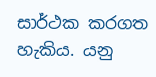සාර්ථක කරගත හැකිය. යනු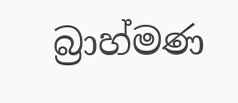බ්‍රාහ්මණ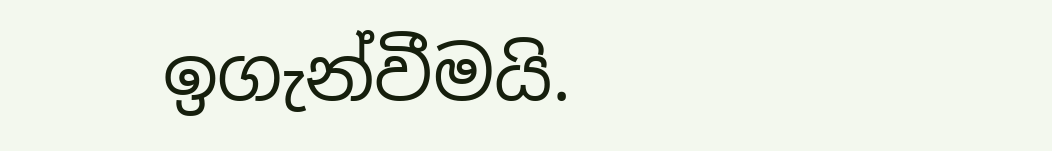ඉගැන්වීමයි.